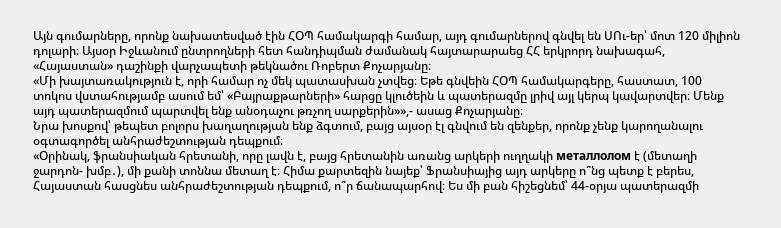Այն գումարները, որոնք նախատեսված էին ՀՕՊ համակարգի համար, այդ գումարներով գնվել են ՍՈւ-եր՝ մոտ 120 միլիոն դոլարի։ Այսօր Իջևանում ընտրողների հետ հանդիպման ժամանակ հայտարարաեց ՀՀ երկրորդ նախագահ, «Հայաստան» դաշինքի վարչապետի թեկնածու Ռոբերտ Քոչարյանը։
«Մի խայտառակություն է, որի համար ոչ մեկ պատասխան չտվեց։ Եթե գնվեին ՀՕՊ համակարգերը, հաստատ, 100 տոկոս վստահությամբ ասում եմ՝ «Բայրաքթարների» հարցը կլուծեին և պատերազմը լրիվ այլ կերպ կավարտվեր։ Մենք այդ պատերազմում պարտվել ենք անօդաչու թռչող սարքերին»»,- ասաց Քոչարյանը։
Նրա խոսքով՝ թեպետ բոլորս խաղաղության ենք ձգտում, բայց այսօր էլ գնվում են զենքեր, որոնք չենք կարողանալու օգտագործել անհրաժեշտության դեպքում։
«Օրինակ, ֆրանսիական հրետանի, որը լավն է, բայց հրետանին առանց արկերի ուղղակի металлолом է (մետաղի ջարդոն- խմբ․), մի քանի տոննա մետաղ է։ Հիմա քարտեզին նայեք՝ Ֆրանսիայից այդ արկերը ո՞նց պետք է բերես, Հայաստան հասցնես անհրաժեշտության դեպքում, ո՞ր ճանապարհով։ Ես մի բան հիշեցնեմ՝ 44-օրյա պատերազմի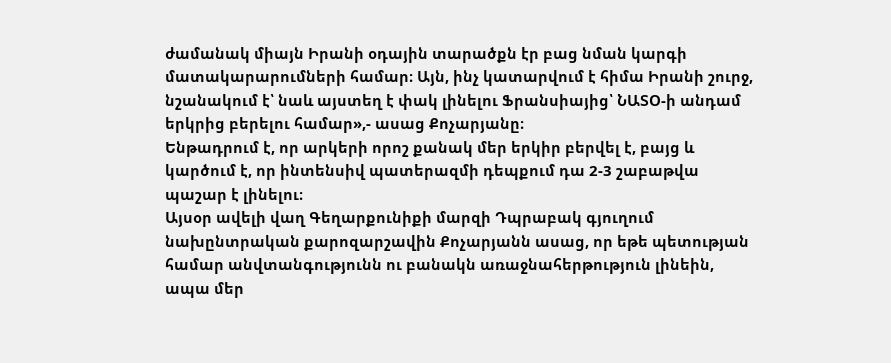ժամանակ միայն Իրանի օդային տարածքն էր բաց նման կարգի մատակարարումների համար։ Այն, ինչ կատարվում է հիմա Իրանի շուրջ, նշանակում է՝ նաև այստեղ է փակ լինելու Ֆրանսիայից՝ ՆԱՏՕ-ի անդամ երկրից բերելու համար»,- ասաց Քոչարյանը։
Ենթադրում է, որ արկերի որոշ քանակ մեր երկիր բերվել է, բայց և կարծում է, որ ինտենսիվ պատերազմի դեպքում դա 2-3 շաբաթվա պաշար է լինելու։
Այսօր ավելի վաղ Գեղարքունիքի մարզի Դպրաբակ գյուղում նախընտրական քարոզարշավին Քոչարյանն ասաց, որ եթե պետության համար անվտանգությունն ու բանակն առաջնահերթություն լինեին, ապա մեր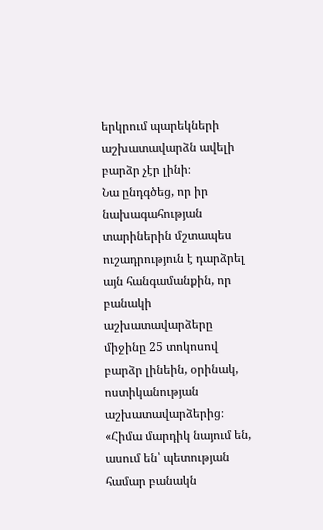երկրում պարեկների աշխատավարձն ավելի բարձր չէր լինի։
Նա ընդգծեց, որ իր նախագահության տարիներին մշտապես ուշադրություն է դարձրել այն հանգամանքին, որ բանակի աշխատավարձերը միջինը 25 տոկոսով բարձր լինեին, օրինակ, ոստիկանության աշխատավարձերից։
«Հիմա մարդիկ նայում են, ասում են՝ պետության համար բանակն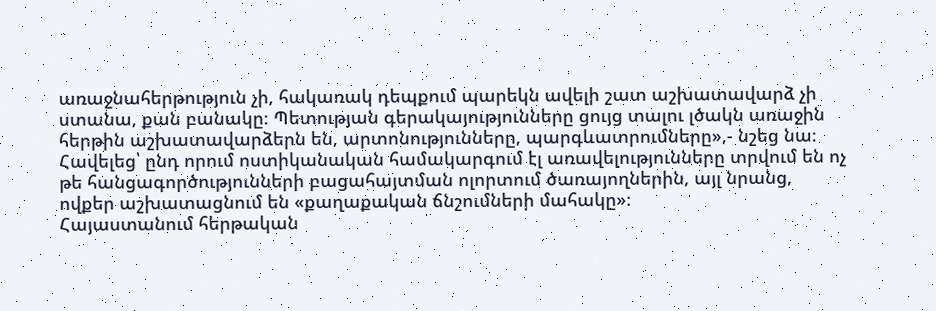առաջնահերթություն չի, հակառակ դեպքում պարեկն ավելի շատ աշխատավարձ չի ստանա, քան բանակը։ Պետության գերակայությունները ցույց տալու լծակն առաջին հերթին աշխատավարձերն են, արտոնությունները, պարգևատրումները»,- նշեց նա։
Հավելեց՝ ընդ որում ոստիկանական համակարգում էլ առավելությունները տրվում են ոչ թե հանցագործությունների բացահայտման ոլորտում ծառայողներին, այլ նրանց, ովքեր աշխատացնում են «քաղաքական ճնշումների մահակը»։
Հայաստանում հերթական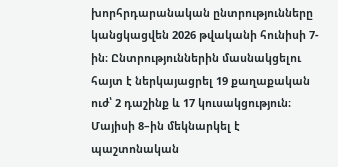խորհրդարանական ընտրությունները կանցկացվեն 2026 թվականի հունիսի 7-ին։ Ընտրություններին մասնակցելու հայտ է ներկայացրել 19 քաղաքական ուժ՝ 2 դաշինք և 17 կուսակցություն։ Մայիսի 8–ին մեկնարկել է պաշտոնական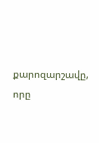քարոզարշավը, որը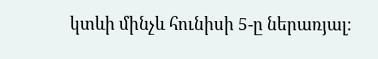կտևի մինչև հունիսի 5-ը ներառյալ։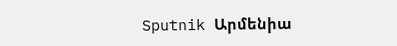Sputnik Արմենիա